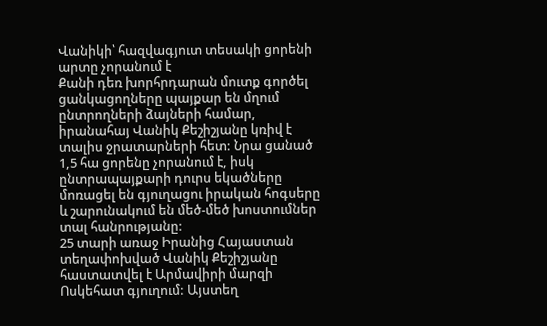Վանիկի՝ հազվագյուտ տեսակի ցորենի արտը չորանում է
Քանի դեռ խորհրդարան մուտք գործել ցանկացողները պայքար են մղում ընտրողների ձայների համար, իրանահայ Վանիկ Քեշիշյանը կռիվ է տալիս ջրատարների հետ: Նրա ցանած 1,5 հա ցորենը չորանում է, իսկ ընտրապայքարի դուրս եկածները մոռացել են գյուղացու իրական հոգսերը և շարունակում են մեծ-մեծ խոստումներ տալ հանրությանը:
25 տարի առաջ Իրանից Հայաստան տեղափոխված Վանիկ Քեշիշյանը հաստատվել է Արմավիրի մարզի Ոսկեհատ գյուղում: Այստեղ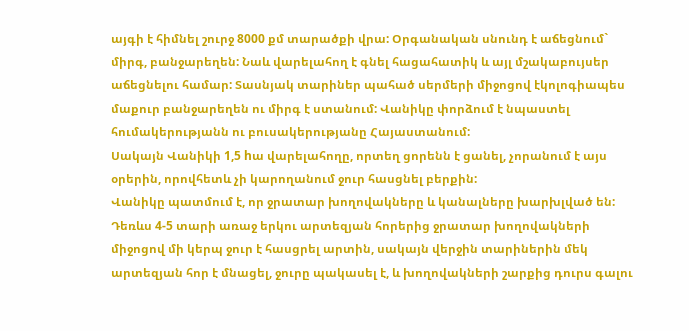այգի է հիմնել շուրջ 8000 քմ տարածքի վրա: Օրգանական սնունդ է աճեցնում` միրգ, բանջարեղեն: Նաև վարելահող է գնել հացահատիկ և այլ մշակաբույսեր աճեցնելու համար: Տասնյակ տարիներ պահած սերմերի միջոցով էկոլոգիապես մաքուր բանջարեղեն ու միրգ է ստանում: Վանիկը փորձում է նպաստել հումակերությանն ու բուսակերությանը Հայաստանում:
Սակայն Վանիկի 1,5 hա վարելահողը, որտեղ ցորենն է ցանել, չորանում է այս օրերին, որովհետև չի կարողանում ջուր հասցնել բերքին:
Վանիկը պատմում է, որ ջրատար խողովակները և կանալները խարխլված են: Դեռևս 4-5 տարի առաջ երկու արտեզյան հորերից ջրատար խողովակների միջոցով մի կերպ ջուր է հասցրել արտին, սակայն վերջին տարիներին մեկ արտեզյան հոր է մնացել, ջուրը պակասել է, և խողովակների շարքից դուրս գալու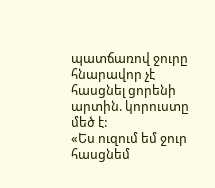պատճառով ջուրը հնարավոր չէ հասցնել ցորենի արտին. կորուստը մեծ է:
«Ես ուզում եմ ջուր հասցնեմ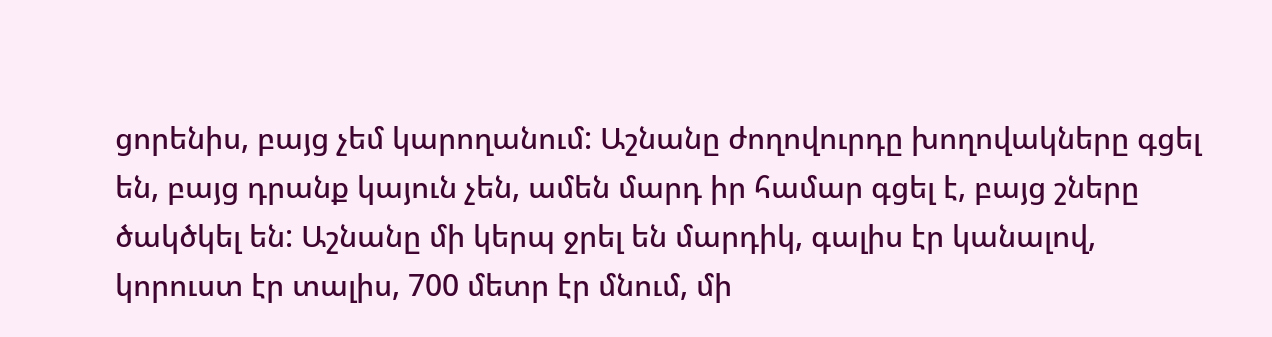ցորենիս, բայց չեմ կարողանում: Աշնանը ժողովուրդը խողովակները գցել են, բայց դրանք կայուն չեն, ամեն մարդ իր համար գցել է, բայց շները ծակծկել են: Աշնանը մի կերպ ջրել են մարդիկ, գալիս էր կանալով, կորուստ էր տալիս, 700 մետր էր մնում, մի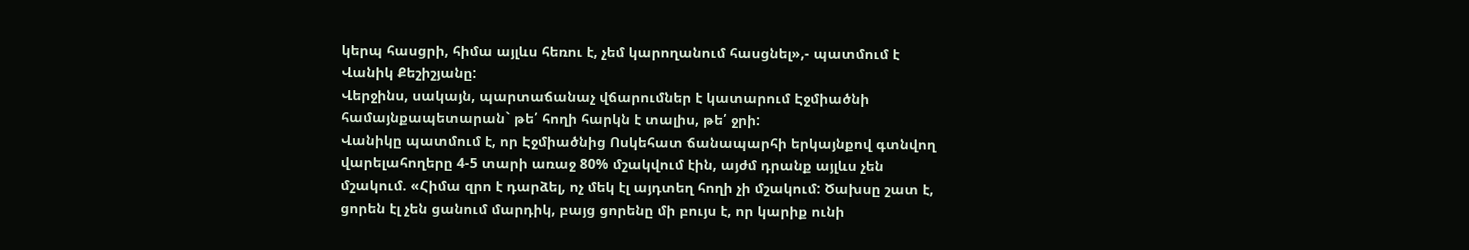կերպ հասցրի, հիմա այլևս հեռու է, չեմ կարողանում հասցնել»,- պատմում է Վանիկ Քեշիշյանը:
Վերջինս, սակայն, պարտաճանաչ վճարումներ է կատարում Էջմիածնի համայնքապետարան` թե՛ հողի հարկն է տալիս, թե՛ ջրի:
Վանիկը պատմում է, որ Էջմիածնից Ոսկեհատ ճանապարհի երկայնքով գտնվող վարելահողերը 4-5 տարի առաջ 80% մշակվում էին, այժմ դրանք այլևս չեն մշակում. «Հիմա զրո է դարձել, ոչ մեկ էլ այդտեղ հողի չի մշակում: Ծախսը շատ է, ցորեն էլ չեն ցանում մարդիկ, բայց ցորենը մի բույս է, որ կարիք ունի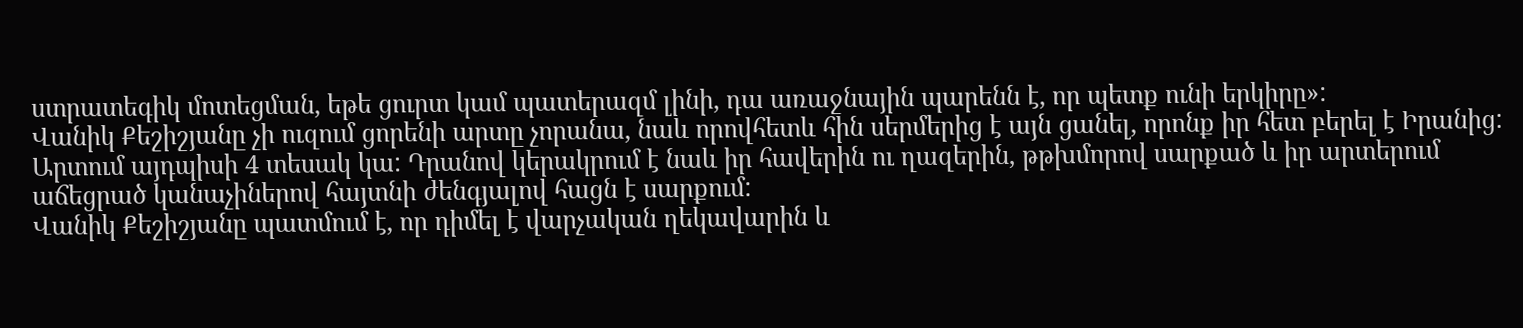ստրատեգիկ մոտեցման, եթե ցուրտ կամ պատերազմ լինի, դա առաջնային պարենն է, որ պետք ունի երկիրը»:
Վանիկ Քեշիշյանը չի ուզում ցորենի արտը չորանա, նաև որովհետև հին սերմերից է այն ցանել, որոնք իր հետ բերել է Իրանից: Արտում այդպիսի 4 տեսակ կա: Դրանով կերակրում է նաև իր հավերին ու ղազերին, թթխմորով սարքած և իր արտերում աճեցրած կանաչիներով հայտնի ժենգյալով հացն է սարքում:
Վանիկ Քեշիշյանը պատմում է, որ դիմել է վարչական ղեկավարին և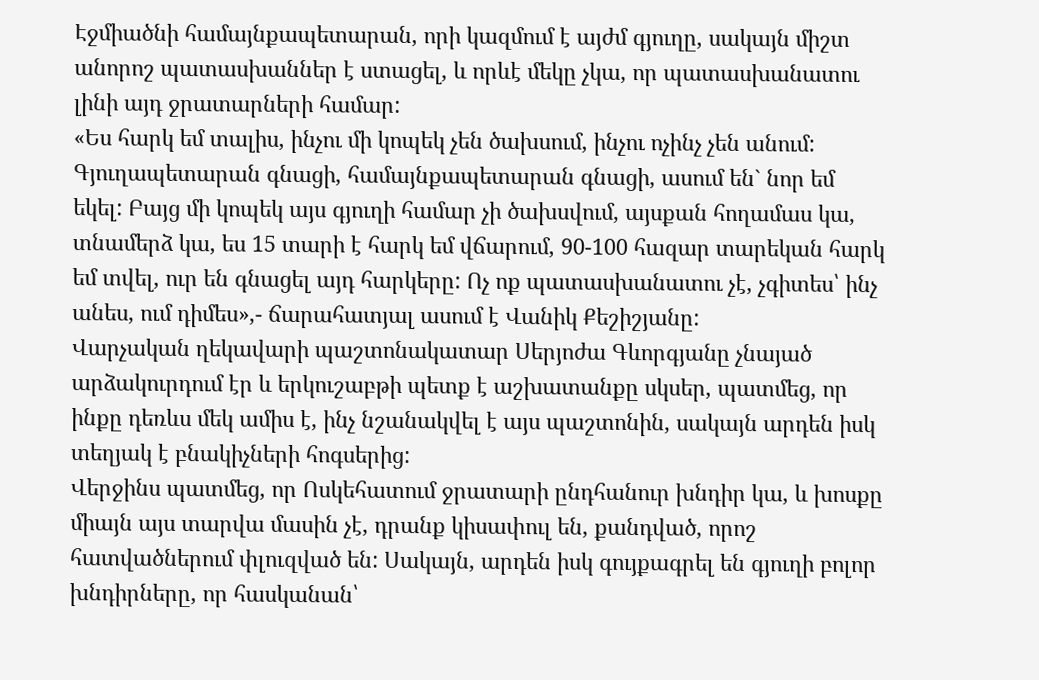Էջմիածնի համայնքապետարան, որի կազմում է այժմ գյուղը, սակայն միշտ անորոշ պատասխաններ է ստացել, և որևէ մեկը չկա, որ պատասխանատու լինի այդ ջրատարների համար:
«Ես հարկ եմ տալիս, ինչու մի կոպեկ չեն ծախսում, ինչու ոչինչ չեն անում:
Գյուղապետարան գնացի, համայնքապետարան գնացի, ասում են` նոր եմ եկել: Բայց մի կոպեկ այս գյուղի համար չի ծախսվում, այսքան հողամաս կա, տնամերձ կա, ես 15 տարի է հարկ եմ վճարում, 90-100 հազար տարեկան հարկ եմ տվել, ուր են գնացել այդ հարկերը: Ոչ ոք պատասխանատու չէ, չգիտես՝ ինչ անես, ում դիմես»,- ճարահատյալ ասում է Վանիկ Քեշիշյանը:
Վարչական ղեկավարի պաշտոնակատար Սերյոժա Գևորգյանը չնայած արձակուրդում էր և երկուշաբթի պետք է աշխատանքը սկսեր, պատմեց, որ ինքը դեռևս մեկ ամիս է, ինչ նշանակվել է այս պաշտոնին, սակայն արդեն իսկ տեղյակ է բնակիչների հոգսերից:
Վերջինս պատմեց, որ Ոսկեհատում ջրատարի ընդհանուր խնդիր կա, և խոսքը միայն այս տարվա մասին չէ, դրանք կիսափուլ են, քանդված, որոշ հատվածներում փլուզված են: Սակայն, արդեն իսկ գույքագրել են գյուղի բոլոր խնդիրները, որ հասկանան՝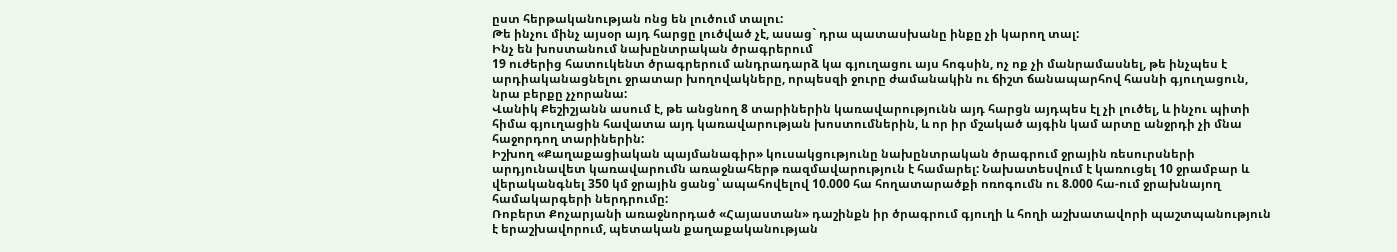ըստ հերթականության ոնց են լուծում տալու:
Թե ինչու մինչ այսօր այդ հարցը լուծված չէ, ասաց` դրա պատասխանը ինքը չի կարող տալ:
Ինչ են խոստանում նախընտրական ծրագրերում
19 ուժերից հատուկենտ ծրագրերում անդրադարձ կա գյուղացու այս հոգսին, ոչ ոք չի մանրամասնել, թե ինչպես է արդիականացնելու ջրատար խողովակները, որպեսզի ջուրը ժամանակին ու ճիշտ ճանապարհով հասնի գյուղացուն, նրա բերքը չչորանա:
Վանիկ Քեշիշյանն ասում է, թե անցնող 8 տարիներին կառավարությունն այդ հարցն այդպես էլ չի լուծել, և ինչու պիտի հիմա գյուղացին հավատա այդ կառավարության խոստումներին, և որ իր մշակած այգին կամ արտը անջրդի չի մնա հաջորդող տարիներին:
Իշխող «Քաղաքացիական պայմանագիր» կուսակցությունը նախընտրական ծրագրում ջրային ռեսուրսների արդյունավետ կառավարումն առաջնահերթ ռազմավարություն է համարել: Նախատեսվում է կառուցել 10 ջրամբար և վերականգնել 350 կմ ջրային ցանց՝ ապահովելով 10.000 հա հողատարածքի ոռոգումն ու 8.000 հա-ում ջրախնայող համակարգերի ներդրումը:
Ռոբերտ Քոչարյանի առաջնորդած «Հայաստան» դաշինքն իր ծրագրում գյուղի և հողի աշխատավորի պաշտպանություն է երաշխավորում, պետական քաղաքականության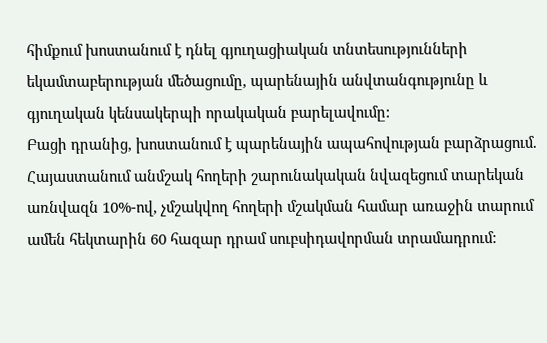հիմքում խոստանում է դնել գյուղացիական տնտեսությունների եկամտաբերության մեծացումը, պարենային անվտանգությունը և գյուղական կենսակերպի որակական բարելավումը:
Բացի դրանից, խոստանում է պարենային ապահովության բարձրացում. Հայաստանում անմշակ հողերի շարունակական նվազեցում տարեկան առնվազն 10%-ով, չմշակվող հողերի մշակման համար առաջին տարում ամեն հեկտարին 60 հազար դրամ սուբսիդավորման տրամադրում: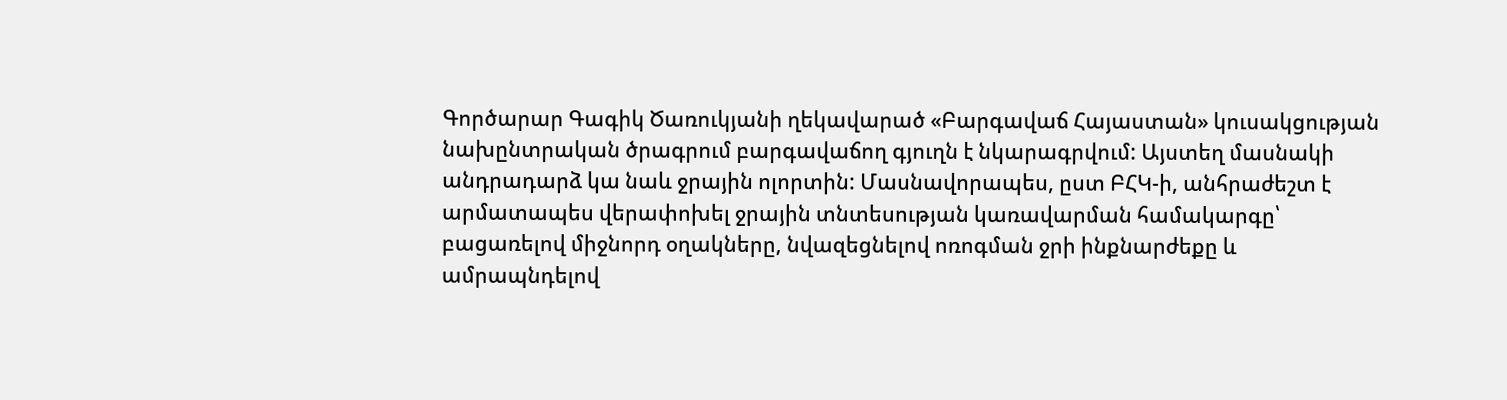Գործարար Գագիկ Ծառուկյանի ղեկավարած «Բարգավաճ Հայաստան» կուսակցության նախընտրական ծրագրում բարգավաճող գյուղն է նկարագրվում: Այստեղ մասնակի անդրադարձ կա նաև ջրային ոլորտին: Մասնավորապես, ըստ ԲՀԿ-ի, անհրաժեշտ է արմատապես վերափոխել ջրային տնտեսության կառավարման համակարգը՝ բացառելով միջնորդ օղակները, նվազեցնելով ոռոգման ջրի ինքնարժեքը և ամրապնդելով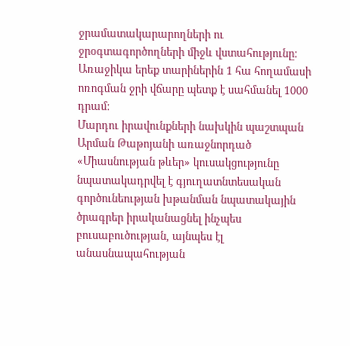ջրամատակարարողների ու ջրօգտագործողների միջև վստահությունը։ Առաջիկա երեք տարիներին 1 հա հողամասի ոռոգման ջրի վճարը պետք է սահմանել 1000 դրամ:
Մարդու իրավունքների նախկին պաշտպան Արման Թաթոյանի առաջնորդած «Միասնության թևեր» կուսակցությունը նպատակադրվել է գյուղատնտեսական գործունեության խթանման նպատակային ծրագրեր իրականացնել ինչպես բուսաբուծության, այնպես էլ անասնապահության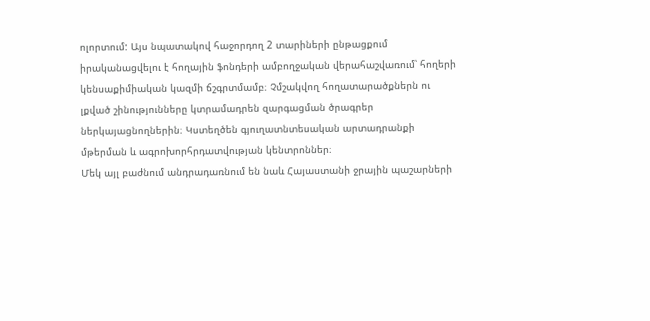ոլորտում: Այս նպատակով հաջորդող 2 տարիների ընթացքում իրականացվելու է հողային ֆոնդերի ամբողջական վերահաշվառում՝ հողերի կենսաքիմիական կազմի ճշգրտմամբ։ Չմշակվող հողատարածքներն ու լքված շինությունները կտրամադրեն զարգացման ծրագրեր ներկայացնողներին։ Կստեղծեն գյուղատնտեսական արտադրանքի մթերման և ագրոխորհրդատվության կենտրոններ։
Մեկ այլ բաժնում անդրադառնում են նաև Հայաստանի ջրային պաշարների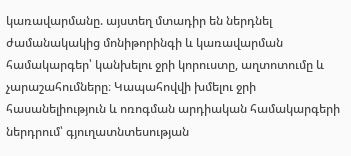կառավարմանը. այստեղ մտադիր են ներդնել ժամանակակից մոնիթորինգի և կառավարման համակարգեր՝ կանխելու ջրի կորուստը, աղտոտումը և չարաշահումները։ Կապահովվի խմելու ջրի հասանելիություն և ոռոգման արդիական համակարգերի ներդրում՝ գյուղատնտեսության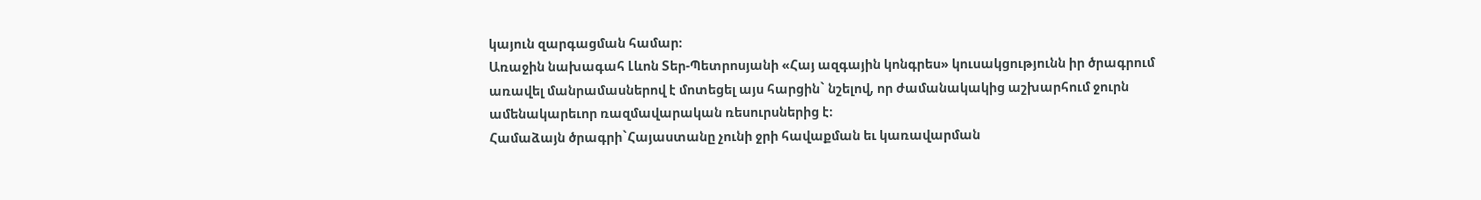կայուն զարգացման համար։
Առաջին նախագահ Լևոն Տեր-Պետրոսյանի «Հայ ազգային կոնգրես» կուսակցությունն իր ծրագրում առավել մանրամասներով է մոտեցել այս հարցին` նշելով, որ ժամանակակից աշխարհում ջուրն ամենակարեւոր ռազմավարական ռեսուրսներից է։
Համաձայն ծրագրի`Հայաստանը չունի ջրի հավաքման եւ կառավարման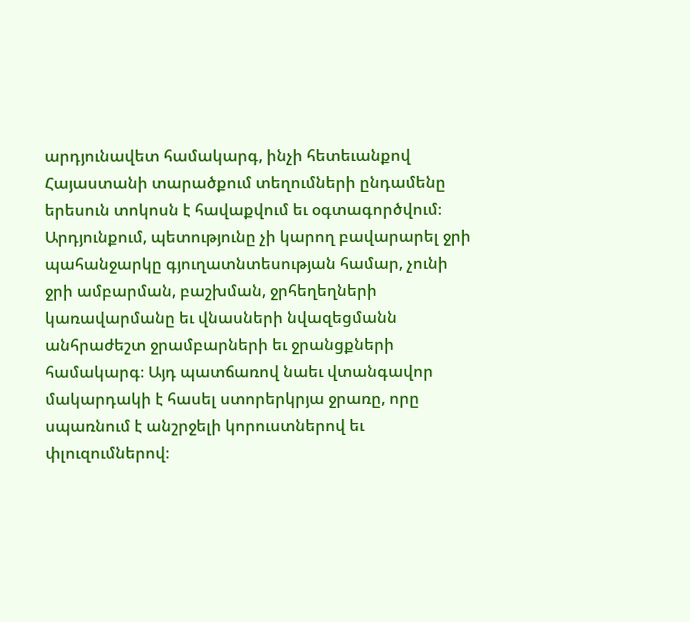արդյունավետ համակարգ, ինչի հետեւանքով Հայաստանի տարածքում տեղումների ընդամենը երեսուն տոկոսն է հավաքվում եւ օգտագործվում։ Արդյունքում, պետությունը չի կարող բավարարել ջրի պահանջարկը գյուղատնտեսության համար, չունի ջրի ամբարման, բաշխման, ջրհեղեղների կառավարմանը եւ վնասների նվազեցմանն անհրաժեշտ ջրամբարների եւ ջրանցքների համակարգ։ Այդ պատճառով նաեւ վտանգավոր մակարդակի է հասել ստորերկրյա ջրառը, որը սպառնում է անշրջելի կորուստներով եւ փլուզումներով։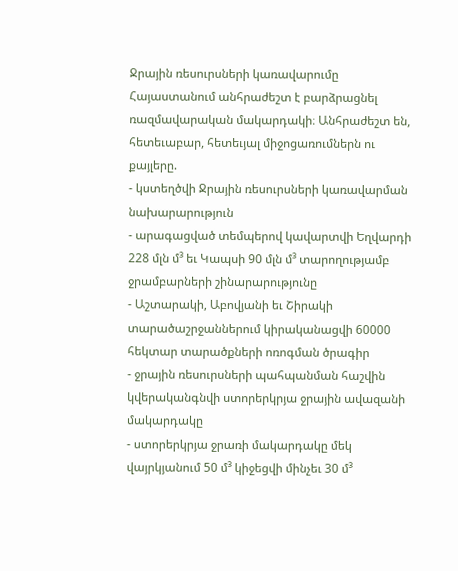Ջրային ռեսուրսների կառավարումը Հայաստանում անհրաժեշտ է բարձրացնել ռազմավարական մակարդակի։ Անհրաժեշտ են, հետեւաբար, հետեւյալ միջոցառումներն ու քայլերը.
- կստեղծվի Ջրային ռեսուրսների կառավարման նախարարություն
- արագացված տեմպերով կավարտվի Եղվարդի 228 մլն մ³ եւ Կապսի 90 մլն մ³ տարողությամբ ջրամբարների շինարարությունը
- Աշտարակի, Աբովյանի եւ Շիրակի տարածաշրջաններում կիրականացվի 60000 հեկտար տարածքների ոռոգման ծրագիր
- ջրային ռեսուրսների պահպանման հաշվին կվերականգնվի ստորերկրյա ջրային ավազանի մակարդակը
- ստորերկրյա ջրառի մակարդակը մեկ վայրկյանում 50 մ³ կիջեցվի մինչեւ 30 մ³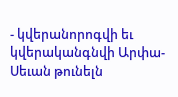- կվերանորոգվի եւ կվերականգնվի Արփա-Սեւան թունելն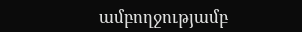ամբողջությամբ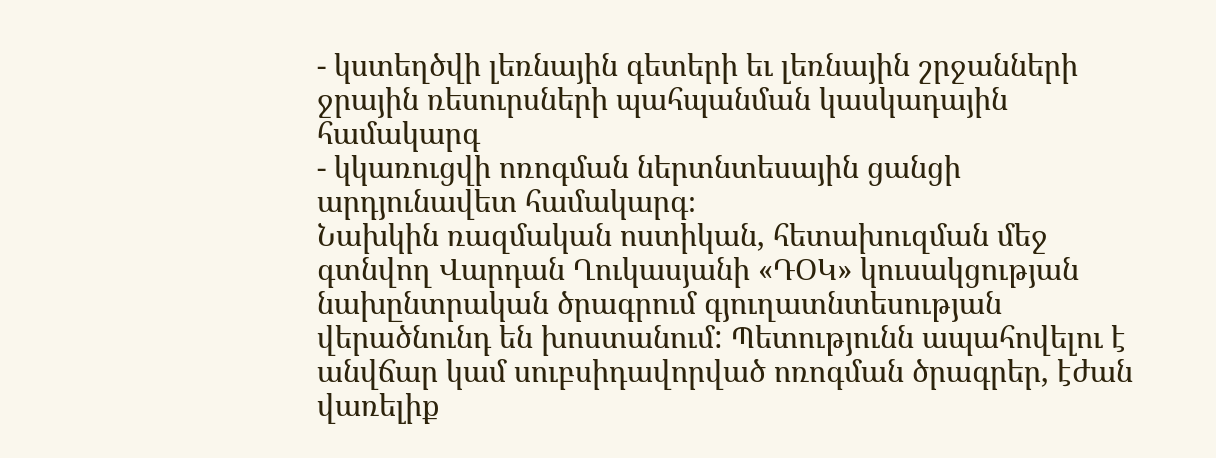- կստեղծվի լեռնային գետերի եւ լեռնային շրջանների ջրային ռեսուրսների պահպանման կասկադային համակարգ
- կկառուցվի ոռոգման ներտնտեսային ցանցի արդյունավետ համակարգ։
Նախկին ռազմական ոստիկան, հետախուզման մեջ գտնվող Վարդան Ղուկասյանի «ԴՕԿ» կուսակցության նախընտրական ծրագրում գյուղատնտեսության վերածնունդ են խոստանում: Պետությունն ապահովելու է անվճար կամ սուբսիդավորված ոռոգման ծրագրեր, էժան վառելիք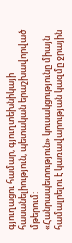գյուղացու համար, գյուղտեխնիկայի հասանելիություն, պետական երաշխավորված մթերում:
«Հանրապետություն» կուսակցությունը միայն համալրելու է կառավարության կազմը ջրային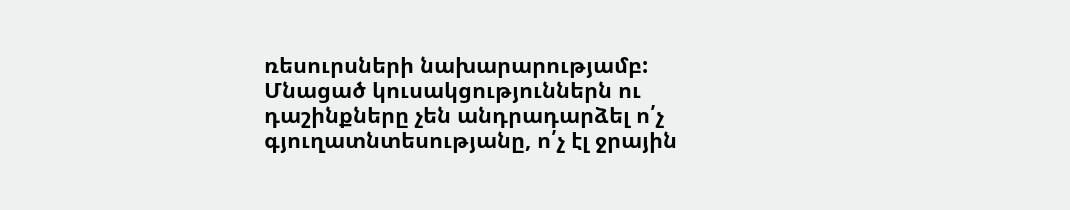ռեսուրսների նախարարությամբ:
Մնացած կուսակցություններն ու դաշինքները չեն անդրադարձել ո՛չ գյուղատնտեսությանը, ո՛չ էլ ջրային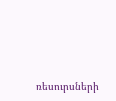ռեսուրսների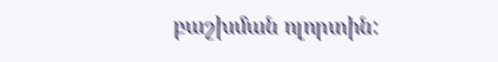բաշխման ոլորտին: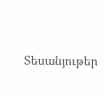Տեսանյութեր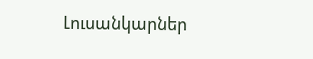Լուսանկարներ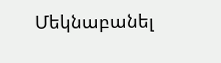Մեկնաբանել